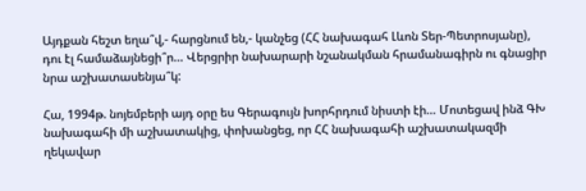Այդքան հեշտ եղա՞վ,- հարցնում են,- կանչեց (ՀՀ նախագահ Լևոն Տեր-Պետրոսյանը), դու էլ համաձայնեցի՞ր… Վերցրիր նախարարի նշանակման հրամանագիրն ու գնացիր նրա աշխատասենյա՞կ:

Հա, 1994թ. նոյեմբերի այդ օրը ես Գերագույն խորհրդում նիստի էի… Մոտեցավ ինձ ԳԽ նախագահի մի աշխատակից, փոխանցեց, որ ՀՀ նախագահի աշխատակազմի ղեկավար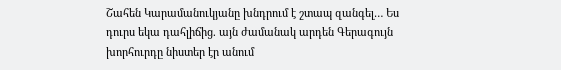Շահեն Կարամանուկյանը խնդրում է շտապ զանգել… Ես դուրս եկա դահլիճից. այն ժամանակ արդեն Գերագույն խորհուրդը նիստեր էր անում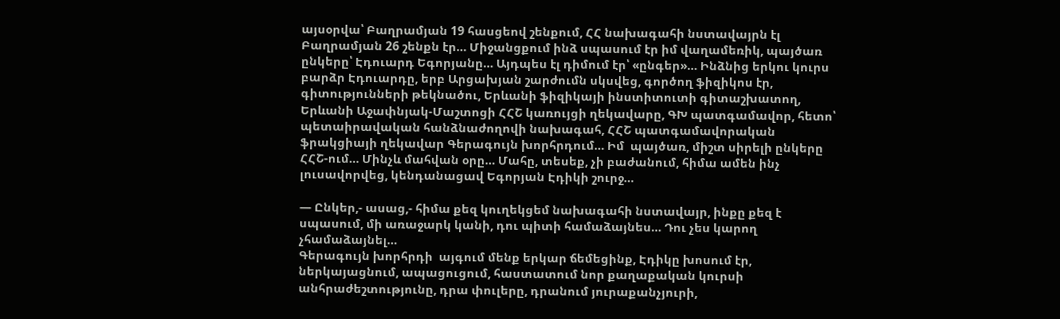այսօրվա՝ Բաղրամյան 19 հասցեով շենքում, ՀՀ նախագահի նստավայրն էլ Բաղրամյան 26 շենքն էր… Միջանցքում ինձ սպասում էր իմ վաղամեռիկ, պայծառ ընկերը՝ Էդուարդ Եգորյանը… Այդպես էլ դիմում էր՝ «ընգեր»… Ինձնից երկու կուրս բարձր Էդուարդը, երբ Արցախյան շարժումն սկսվեց, գործող ֆիզիկոս էր, գիտությունների թեկնածու, Երևանի ֆիզիկայի ինստիտուտի գիտաշխատող, Երևանի Աջափնյակ-Մաշտոցի ՀՀՇ կառույցի ղեկավարը, ԳԽ պատգամավոր, հետո՝ պետաիրավական հանձնաժողովի նախագահ, ՀՀՇ պատգամավորական ֆրակցիայի ղեկավար Գերագույն խորհրդում… Իմ  պայծառ, միշտ սիրելի ընկերը ՀՀՇ-ում… Մինչև մահվան օրը… Մահը, տեսեք, չի բաժանում, հիմա ամեն ինչ լուսավորվեց, կենդանացավ Եգորյան Էդիկի շուրջ…

— Ընկեր,- ասաց,- հիմա քեզ կուղեկցեմ նախագահի նստավայր, ինքը քեզ է սպասում, մի առաջարկ կանի, դու պիտի համաձայնես… Դու չես կարող չհամաձայնել…
Գերագույն խորհրդի  այգում մենք երկար ճեմեցինք, Էդիկը խոսում էր, ներկայացնում, ապացուցում, հաստատում նոր քաղաքական կուրսի անհրաժեշտությունը, դրա փուլերը, դրանում յուրաքանչյուրի,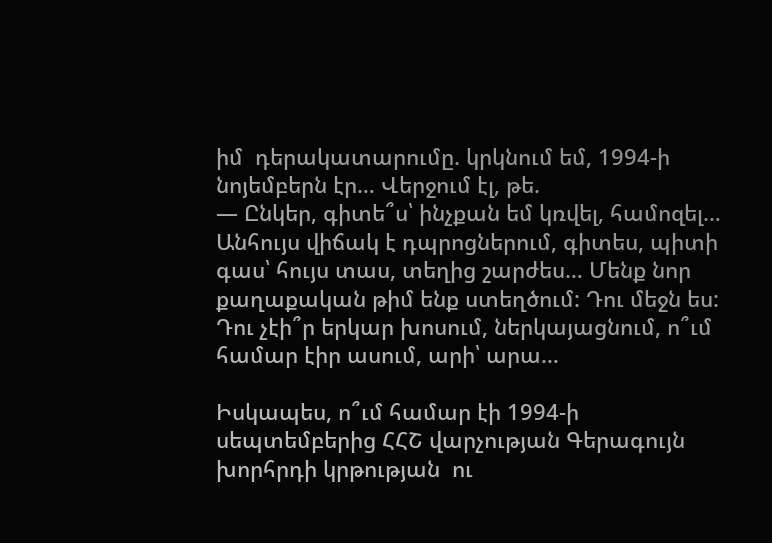իմ  դերակատարումը. կրկնում եմ, 1994-ի նոյեմբերն էր… Վերջում էլ, թե.
— Ընկեր, գիտե՞ս՝ ինչքան եմ կռվել, համոզել… Անհույս վիճակ է դպրոցներում, գիտես, պիտի գաս՝ հույս տաս, տեղից շարժես… Մենք նոր քաղաքական թիմ ենք ստեղծում: Դու մեջն ես: Դու չէի՞ր երկար խոսում, ներկայացնում, ո՞ւմ համար էիր ասում, արի՝ արա…

Իսկապես, ո՞ւմ համար էի 1994-ի սեպտեմբերից ՀՀՇ վարչության Գերագույն խորհրդի կրթության  ու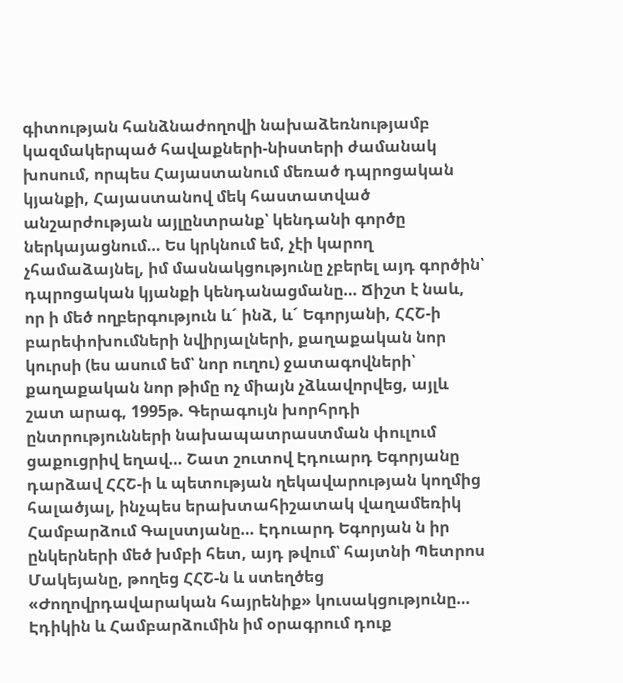գիտության հանձնաժողովի նախաձեռնությամբ կազմակերպած հավաքների-նիստերի ժամանակ խոսում, որպես Հայաստանում մեռած դպրոցական կյանքի, Հայաստանով մեկ հաստատված անշարժության այլընտրանք՝ կենդանի գործը ներկայացնում… Ես կրկնում եմ, չէի կարող չհամաձայնել, իմ մասնակցությունը չբերել այդ գործին՝ դպրոցական կյանքի կենդանացմանը… Ճիշտ է նաև, որ ի մեծ ողբերգություն և´ ինձ, և´ Եգորյանի, ՀՀՇ-ի բարեփոխումների նվիրյալների, քաղաքական նոր կուրսի (ես ասում եմ՝ նոր ուղու) ջատագովների՝ քաղաքական նոր թիմը ոչ միայն չձևավորվեց, այլև շատ արագ, 1995թ. Գերագույն խորհրդի ընտրությունների նախապատրաստման փուլում ցաքուցրիվ եղավ… Շատ շուտով Էդուարդ Եգորյանը դարձավ ՀՀՇ-ի և պետության ղեկավարության կողմից հալածյալ, ինչպես երախտահիշատակ վաղամեռիկ Համբարձում Գալստյանը… Էդուարդ Եգորյան ն իր ընկերների մեծ խմբի հետ, այդ թվում՝ հայտնի Պետրոս Մակեյանը, թողեց ՀՀՇ-ն և ստեղծեց «Ժողովրդավարական հայրենիք» կուսակցությունը… Էդիկին և Համբարձումին իմ օրագրում դուք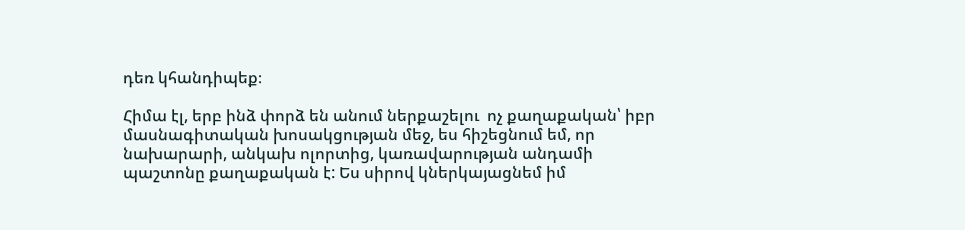դեռ կհանդիպեք։

Հիմա էլ, երբ ինձ փորձ են անում ներքաշելու  ոչ քաղաքական՝ իբր մասնագիտական խոսակցության մեջ, ես հիշեցնում եմ, որ նախարարի, անկախ ոլորտից, կառավարության անդամի պաշտոնը քաղաքական է: Ես սիրով կներկայացնեմ իմ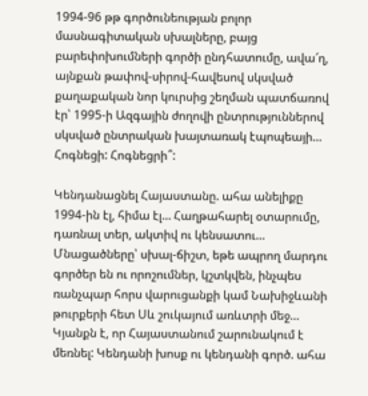1994-96 թթ գործունեության բոլոր մասնագիտական սխալները, բայց բարեփոխումների գործի ընդհատումը, ավա՜ղ, այնքան թափով-սիրով-հավեսով սկսված քաղաքական նոր կուրսից շեղման պատճառով էր՝ 1995-ի Ազգային ժողովի ընտրություններով սկսված ընտրական խայտառակ էպոպեայի… Հոգնեցի: Հոգնեցրի՞:

Կենդանացնել Հայաստանը. ահա անելիքը 1994-ին էլ, հիմա էլ… Հաղթահարել օտարումը, դառնալ տեր, ակտիվ ու կենսատու… Մնացածները՝ սխալ-ճիշտ, եթե ապրող մարդու գործեր են ու որոշումներ, կշտկվեն, ինչպես ռանչպար հորս վարուցանքի կամ Նախիջևանի թուրքերի հետ Սև շուկայում առևտրի մեջ… Կյանքն է, որ Հայաստանում շարունակում է մեռնել: Կենդանի խոսք ու կենդանի գործ. ահա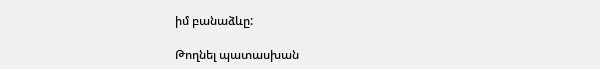իմ բանաձևը:

Թողնել պատասխան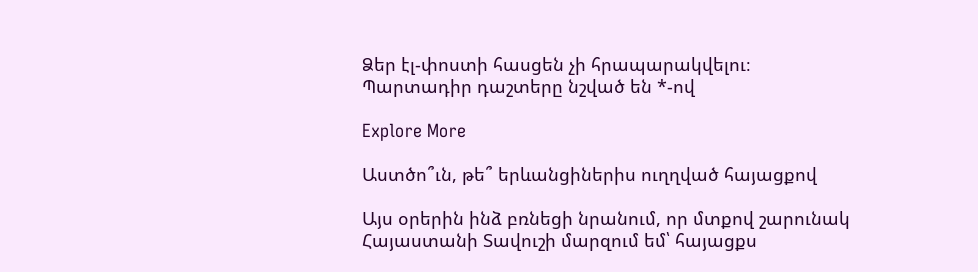Ձեր էլ-փոստի հասցեն չի հրապարակվելու։ Պարտադիր դաշտերը նշված են *-ով

Explore More

Աստծո՞ւն, թե՞ երևանցիներիս ուղղված հայացքով

Այս օրերին ինձ բռնեցի նրանում, որ մտքով շարունակ Հայաստանի Տավուշի մարզում եմ՝ հայացքս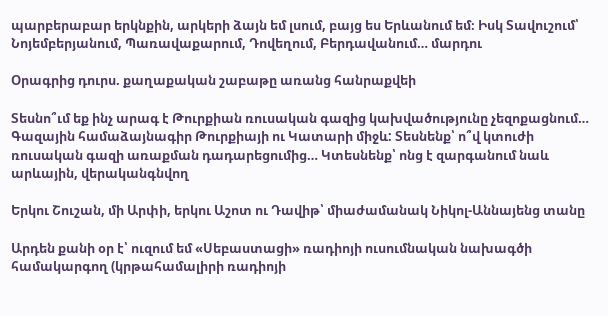պարբերաբար երկնքին, արկերի ձայն եմ լսում, բայց ես Երևանում եմ։ Իսկ Տավուշում՝ Նոյեմբերյանում, Պառավաքարում, Դովեղում, Բերդավանում… մարդու

Օրագրից դուրս. քաղաքական շաբաթը առանց հանրաքվեի

Տեսնո՞ւմ եք ինչ արագ է Թուրքիան ռուսական գազից կախվածությունը չեզոքացնում… Գազային համաձայնագիր Թուրքիայի ու Կատարի միջև: Տեսնենք՝ ո՞վ կտուժի ռուսական գազի առաքման դադարեցումից… Կտեսնենք՝ ոնց է զարգանում նաև արևային, վերականգնվող

Երկու Շուշան, մի Արփի, երկու Աշոտ ու Դավիթ՝ միաժամանակ Նիկոլ-Աննայենց տանը

Արդեն քանի օր է՝ ուզում եմ «Սեբաստացի» ռադիոյի ուսումնական նախագծի համակարգող (կրթահամալիրի ռադիոյի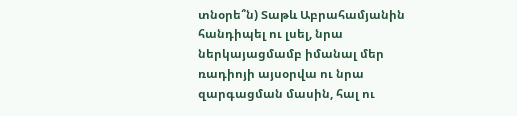տնօրե՞ն) Տաթև Աբրահամյանին հանդիպել ու լսել, նրա ներկայացմամբ իմանալ մեր ռադիոյի այսօրվա ու նրա զարգացման մասին, հալ ու